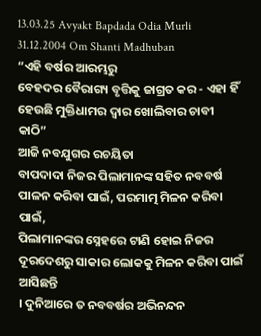13.03.25 Avyakt Bapdada Odia Murli 31.12.2004 Om Shanti Madhuban
“ଏହି ବର୍ଷର ଆରମ୍ଭରୁ
ବେହଦର ବୈରାଗ୍ୟ ବୃତ୍ତିକୁ ଜାଗ୍ରତ କର - ଏହା ହିଁ ହେଉଛି ମୁକ୍ତିଧାମର ଦ୍ୱାର ଖୋଲିବାର ଚାବୀ
କାଠି”
ଆଜି ନବଯୁଗର ରଚୟିତା
ବାପଦାଦା ନିଜର ପିଲାମାନଙ୍କ ସହିତ ନବବର୍ଷ ପାଳନ କରିବା ପାଇଁ, ପରମାତ୍ମ ମିଳନ କରିବା ପାଇଁ,
ପିଲାମାନଙ୍କର ସ୍ନେହରେ ଟାଣି ହୋଇ ନିଜର ଦୂରଦେଶରୁ ସାକାର ଲୋକକୁ ମିଳନ କରିବା ପାଇଁ ଆସିଛନ୍ତି
। ଦୁନିଆରେ ତ ନବବର୍ଷର ଅଭିନନ୍ଦନ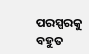ପରସ୍ପରକୁ ବହୁତ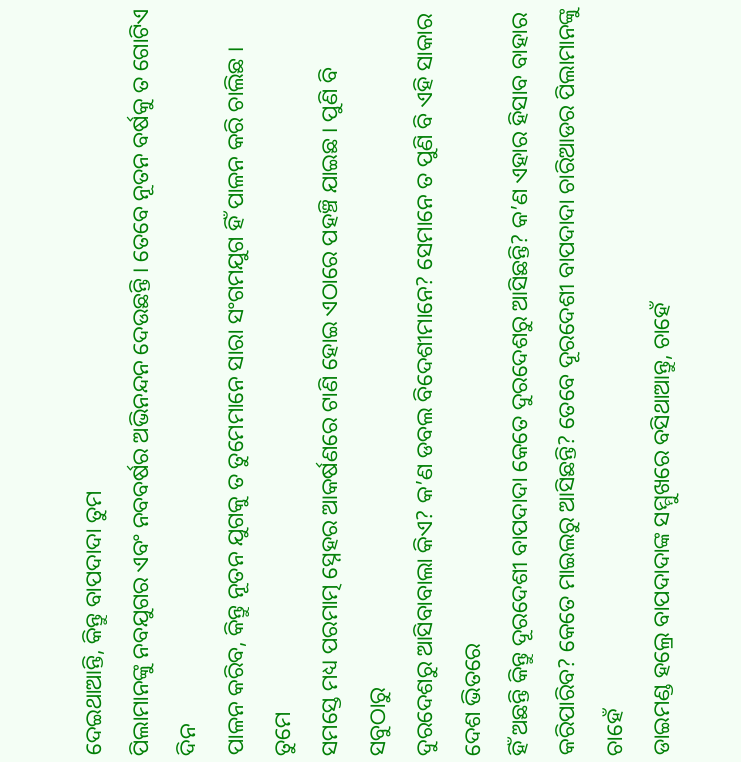ଦେଇଥାଆନ୍ତି, କିନ୍ତୁ ବାପଦାଦା ତୁମ
ପିଲାମାନଙ୍କୁ ନବଯୁଗର ଏବଂ ନବବର୍ଷର ଅଭିନନ୍ଦନ ଦେଉଛନ୍ତି । ତେବେ ନୂତନ ବର୍ଷକୁ ତ ଗୋଟିଏ ଦିନ
ପାଳନ କରିବ, କିନ୍ତୁ ନୂତନ ଯୁଗକୁ ତ ତୁମେମାନେ ସାରା ସଂଗମଯୁଗ ହିଁ ପାଳନ କରି ଚାଲିଛ । ତୁମେ
ସମସ୍ତେ ମଧ୍ୟ ପରମାତ୍ମ ସ୍ନେହର ଆକର୍ଷଣରେ ଟାଣି ହୋଇ ଏଠାରେ ପହଞ୍ଚି ଯାଇଛ । ପୁଣି ବି ସବୁଠାରୁ
ଦୁରଦେଶରୁ ଆସିବାବାଲା କିଏ? କ’ଣ ଡବଲ ବିଦେଶୀମାନେ? ସେମାନେ ତ ପୁଣି ବି ଏହି ସାକାର ଦେଶ ଭିତରେ
ହିଁ ଅଛନ୍ତି କିନ୍ତୁ ଦୂରଦେଶୀ ବାପଦାଦା କେତେ ଦୁରଦେଶରୁ ଆସିଛନ୍ତି? କ’ଣ ଏହାର ହିସାବ ବାହାର
କରିପାରିବ? କେତେ ମାଇଲରୁ ଆସିଛନ୍ତି? ତେବେ ଦୂରଦେଶୀ ବାପଦାଦା ଚାରିଆଡର ପିଲାମାନଙ୍କୁ ଚାହେଁ
ଡାଇମଣ୍ଡ ହଲ୍ରେ ବାପଦାଦାଙ୍କ ସମ୍ମୁଖରେ ବସିଥାଆନ୍ତୁ, ଚାହେଁ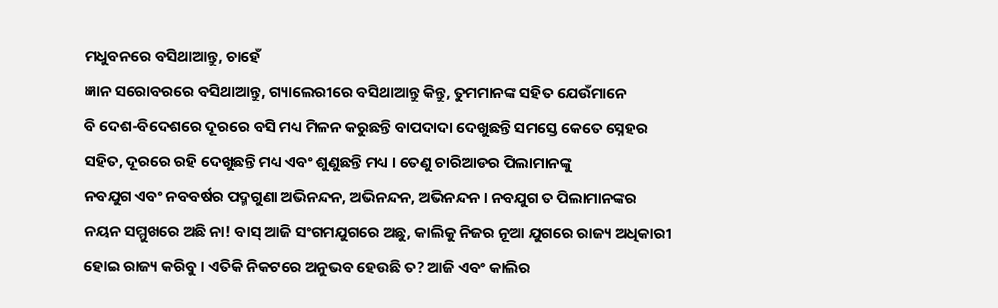ମଧୁବନରେ ବସିଥାଆନ୍ତୁ, ଚାହେଁ
ଜ୍ଞାନ ସରୋବରରେ ବସିଥାଆନ୍ତୁ, ଗ୍ୟାଲେରୀରେ ବସିଥାଆନ୍ତୁ କିନ୍ତୁ, ତୁମମାନଙ୍କ ସହିତ ଯେଉଁମାନେ
ବି ଦେଶ-ବିଦେଶରେ ଦୂରରେ ବସି ମଧ୍ୟ ମିଳନ କରୁଛନ୍ତି ବାପଦାଦା ଦେଖୁଛନ୍ତି ସମସ୍ତେ କେତେ ସ୍ନେହର
ସହିତ, ଦୂରରେ ରହି ଦେଖୁଛନ୍ତି ମଧ୍ୟ ଏବଂ ଶୁଣୁଛନ୍ତି ମଧ୍ୟ । ତେଣୁ ଚାରିଆଡର ପିଲାମାନଙ୍କୁ
ନବଯୁଗ ଏବଂ ନବବର୍ଷର ପଦ୍ମଗୁଣା ଅଭିନନ୍ଦନ, ଅଭିନନ୍ଦନ, ଅଭିନନ୍ଦନ । ନବଯୁଗ ତ ପିଲାମାନଙ୍କର
ନୟନ ସମ୍ମୁଖରେ ଅଛି ନା! ବାସ୍ ଆଜି ସଂଗମଯୁଗରେ ଅଛୁ, କାଲିକୁ ନିଜର ନୂଆ ଯୁଗରେ ରାଜ୍ୟ ଅଧିକାରୀ
ହୋଇ ରାଜ୍ୟ କରିବୁ । ଏତିକି ନିକଟରେ ଅନୁଭବ ହେଉଛି ତ? ଆଜି ଏବଂ କାଲିର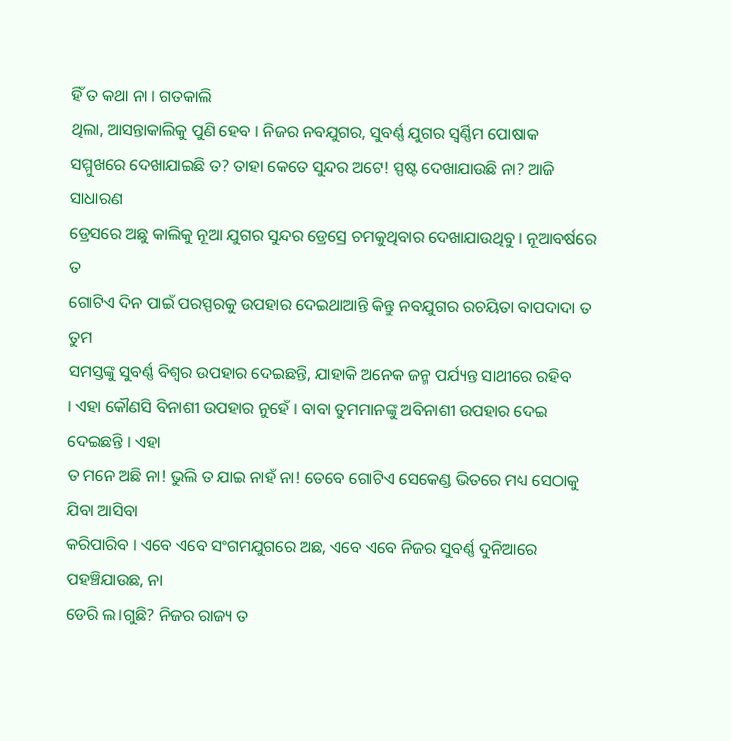ହିଁ ତ କଥା ନା । ଗତକାଲି
ଥିଲା, ଆସନ୍ତାକାଲିକୁ ପୁଣି ହେବ । ନିଜର ନବଯୁଗର, ସୁବର୍ଣ୍ଣ ଯୁଗର ସ୍ୱର୍ଣ୍ଣିମ ପୋଷାକ
ସମ୍ମୁଖରେ ଦେଖାଯାଇଛି ତ? ତାହା କେତେ ସୁନ୍ଦର ଅଟେ! ସ୍ପଷ୍ଟ ଦେଖାଯାଉଛି ନା? ଆଜି ସାଧାରଣ
ଡ୍ରେସରେ ଅଛୁ କାଲିକୁ ନୂଆ ଯୁଗର ସୁନ୍ଦର ଡ୍ରେସ୍ରେ ଚମକୁଥିବାର ଦେଖାଯାଉଥିବୁ । ନୂଆବର୍ଷରେ ତ
ଗୋଟିଏ ଦିନ ପାଇଁ ପରସ୍ପରକୁ ଉପହାର ଦେଇଥାଆନ୍ତି କିନ୍ତୁ ନବଯୁଗର ରଚୟିତା ବାପଦାଦା ତ ତୁମ
ସମସ୍ତଙ୍କୁ ସୁବର୍ଣ୍ଣ ବିଶ୍ୱର ଉପହାର ଦେଇଛନ୍ତି, ଯାହାକି ଅନେକ ଜନ୍ମ ପର୍ଯ୍ୟନ୍ତ ସାଥୀରେ ରହିବ
। ଏହା କୌଣସି ବିନାଶୀ ଉପହାର ନୁହେଁ । ବାବା ତୁମମାନଙ୍କୁ ଅବିନାଶୀ ଉପହାର ଦେଇ ଦେଇଛନ୍ତି । ଏହା
ତ ମନେ ଅଛି ନା! ଭୁଲି ତ ଯାଇ ନାହଁ ନା! ତେବେ ଗୋଟିଏ ସେକେଣ୍ଡ ଭିତରେ ମଧ୍ୟ ସେଠାକୁ ଯିବା ଆସିବା
କରିପାରିବ । ଏବେ ଏବେ ସଂଗମଯୁଗରେ ଅଛ, ଏବେ ଏବେ ନିଜର ସୁବର୍ଣ୍ଣ ଦୁନିଆରେ ପହଞ୍ଚିଯାଉଛ, ନା
ଡେରି ଲ।ଗୁଛି? ନିଜର ରାଜ୍ୟ ତ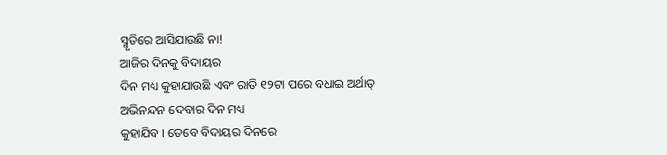ସ୍ମୃତିରେ ଆସିଯାଉଛି ନା!
ଆଜିର ଦିନକୁ ବିଦାୟର
ଦିନ ମଧ୍ୟ କୁହାଯାଉଛି ଏବଂ ରାତି ୧୨ଟା ପରେ ବଧାଇ ଅର୍ଥାତ୍ ଅଭିନନ୍ଦନ ଦେବାର ଦିନ ମଧ୍ୟ
କୁହାଯିବ । ତେବେ ବିଦାୟର ଦିନରେ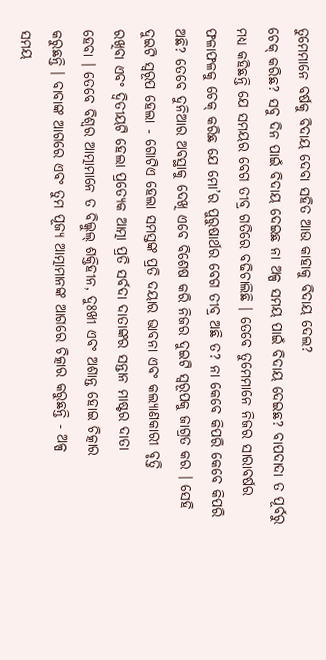ତୁମେମାନେ ବର୍ଷକୁ ବିଦାୟ ଦେବା ସହିତ ଆଉ କାହାକୁ ବିଦାୟ ଦେଲ?
ଚେକ୍ କରିଛ? ସବୁ ଦିନ ପାଇଁ ବିଦାୟ ଦେଇଛ ନା ଅଳ୍ପ ସମୟ ପାଇଁ ବିଦାୟ ଦେଇଛ? ବାପଦାଦା ତ ପୂର୍ବରୁ
ମଧ୍ୟ କହିଛନ୍ତି ଯେ ସମୟର ବେଗ ତୀବ୍ର ଗତିରେ ବଢିଚାଲିଛି । ତେବେ ତୁମେମାନେ ନିଜର ସାରାବର୍ଷର
ଫଳାଫଳକୁ ଚେକ୍ କରିଛ ଯେ ମୋ’ର ପୁରୁଷାର୍ଥର ବେଗ ତୀବ୍ର ଅଛି ତ? ନା କେବେ କିପରି କେବେ କିପରି
ଅଛି? ତେବେ ଦୁନିଆର ଅବସ୍ଥାକୁ ଦେଖି ଏବେ ବିଶେଷ କରି ନିଜର ଦୁଇଟି ସ୍ୱରୂପକୁ ଜାଗ୍ରତ କର । ସେହି
ଦୁଇଟି ସ୍ୱରୂପ ହେଲା - ଗୋଟିଏ ହେଲା ସମସ୍ତଙ୍କ ପ୍ରତି ଦୟାର ଭାବନା ଏବଂ କଲ୍ୟାଣକାରୀ ବୃତ୍ତି
ରଖିବା ଏବଂ ଦ୍ୱିତୀୟଟି ହେଲା ପ୍ରତ୍ୟେକ ଆତ୍ମା ପ୍ରତି ସର୍ବଦା ଦାତାଙ୍କର ସନ୍ତାନ ମାଷ୍ଟର ଦାତା
ହେବା । ତେବେ ବିଶ୍ୱର ଆତ୍ମାମାନେ ତ ବିଲ୍କୁଲ୍ ଶକ୍ତିହୀନ, ଦୁଃଖୀ ଏବଂ ଅଶାନ୍ତ ହୋଇ ଚିତ୍କାର
କରୁଛନ୍ତି । ବାବାଙ୍କ ଆଗରେ ଏବଂ ତୁମ ପୂଜ୍ୟ ଆତ୍ମାମାନଙ୍କ ଆଗରେ ଚିତ୍କାର କରୁଛନ୍ତି - ଅଳ୍ପ
ସମୟ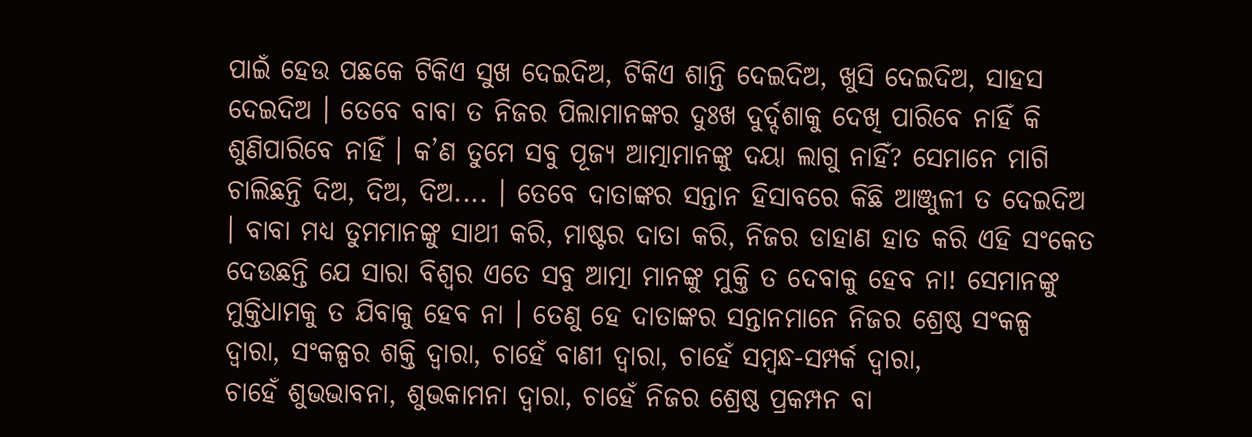ପାଇଁ ହେଉ ପଛକେ ଟିକିଏ ସୁଖ ଦେଇଦିଅ, ଟିକିଏ ଶାନ୍ତି ଦେଇଦିଅ, ଖୁସି ଦେଇଦିଅ, ସାହସ
ଦେଇଦିଅ । ତେବେ ବାବା ତ ନିଜର ପିଲାମାନଙ୍କର ଦୁଃଖ ଦୁର୍ଦ୍ଦଶାକୁ ଦେଖି ପାରିବେ ନାହିଁ କି
ଶୁଣିପାରିବେ ନାହିଁ । କ’ଣ ତୁମେ ସବୁ ପୂଜ୍ୟ ଆତ୍ମାମାନଙ୍କୁ ଦୟା ଲାଗୁ ନାହିଁ? ସେମାନେ ମାଗି
ଚାଲିଛନ୍ତି ଦିଅ, ଦିଅ, ଦିଅ.... । ତେବେ ଦାତାଙ୍କର ସନ୍ତାନ ହିସାବରେ କିଛି ଆଞ୍ଜୁଳୀ ତ ଦେଇଦିଅ
। ବାବା ମଧ୍ୟ ତୁମମାନଙ୍କୁ ସାଥୀ କରି, ମାଷ୍ଟର ଦାତା କରି, ନିଜର ଡାହାଣ ହାତ କରି ଏହି ସଂକେତ
ଦେଉଛନ୍ତି ଯେ ସାରା ବିଶ୍ୱର ଏତେ ସବୁ ଆତ୍ମା ମାନଙ୍କୁ ମୁକ୍ତି ତ ଦେବାକୁ ହେବ ନା! ସେମାନଙ୍କୁ
ମୁକ୍ତିଧାମକୁ ତ ଯିବାକୁ ହେବ ନା । ତେଣୁ ହେ ଦାତାଙ୍କର ସନ୍ତାନମାନେ ନିଜର ଶ୍ରେଷ୍ଠ ସଂକଳ୍ପ
ଦ୍ୱାରା, ସଂକଳ୍ପର ଶକ୍ତି ଦ୍ୱାରା, ଚାହେଁ ବାଣୀ ଦ୍ୱାରା, ଚାହେଁ ସମ୍ବନ୍ଧ-ସମ୍ପର୍କ ଦ୍ୱାରା,
ଚାହେଁ ଶୁଭଭାବନା, ଶୁଭକାମନା ଦ୍ୱାରା, ଚାହେଁ ନିଜର ଶ୍ରେଷ୍ଠ ପ୍ରକମ୍ପନ ବା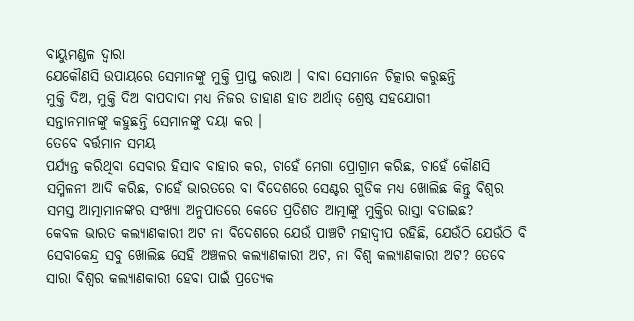ବାୟୁମଣ୍ଡଳ ଦ୍ୱାରା
ଯେକୌଣସି ଉପାୟରେ ସେମାନଙ୍କୁ ମୁକ୍ତି ପ୍ରାପ୍ତ କରାଅ । ବାବା ସେମାନେ ଚିତ୍କାର କରୁଛନ୍ତି
ମୁକ୍ତି ଦିଅ, ମୁକ୍ତି ଦିଅ ବାପଦାଦା ମଧ୍ୟ ନିଜର ଡାହାଣ ହାତ ଅର୍ଥାତ୍ ଶ୍ରେଷ୍ଠ ସହଯୋଗୀ
ସନ୍ତାନମାନଙ୍କୁ କହୁଛନ୍ତି ସେମାନଙ୍କୁ ଦୟା କର ।
ତେବେ ବର୍ତ୍ତମାନ ସମୟ
ପର୍ଯ୍ୟନ୍ତ କରିଥିବା ସେବାର ହିସାବ ବାହାର କର, ଚାହେଁ ମେଗା ପ୍ରୋଗ୍ରାମ କରିଛ, ଚାହେଁ କୌଣସି
ସମ୍ମିଳନୀ ଆଦି କରିଛ, ଚାହେଁ ଭାରତରେ ବା ବିଦେଶରେ ସେଣ୍ଟର ଗୁଡିକ ମଧ୍ୟ ଖୋଲିଛ କିନ୍ତୁ ବିଶ୍ୱର
ସମସ୍ତ ଆତ୍ମାମାନଙ୍କର ସଂଖ୍ୟା ଅନୁପାତରେ କେତେ ପ୍ରତିଶତ ଆତ୍ମାଙ୍କୁ ମୁକ୍ତିର ରାସ୍ତା ବତାଇଛ?
କେବଳ ଭାରତ କଲ୍ୟାଣକାରୀ ଅଟ ନା ବିଦେଶରେ ଯେଉଁ ପାଞ୍ଚଟି ମହାଦ୍ୱୀପ ରହିଛି, ଯେଉଁଠି ଯେଉଁଠି ବି
ସେବାକେନ୍ଦ୍ର ସବୁ ଖୋଲିଛ ସେହି ଅଞ୍ଚଳର କଲ୍ୟାଣକାରୀ ଅଟ, ନା ବିଶ୍ୱ କଲ୍ୟାଣକାରୀ ଅଟ? ତେବେ
ସାରା ବିଶ୍ୱର କଲ୍ୟାଣକାରୀ ହେବା ପାଇଁ ପ୍ରତ୍ୟେକ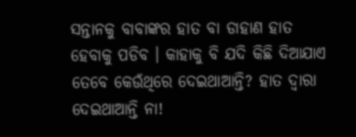ସନ୍ତାନକୁ ବାବାଙ୍କର ହାତ ବା ଡାହାଣ ହାତ
ହେବାକୁ ପଡିବ । କାହାକୁ ବି ଯଦି କିଛି ଦିଆଯାଏ ତେବେ କେଉଁଥିରେ ଦେଇଥାଆନ୍ତି? ହାତ ଦ୍ୱାରା
ଦେଇଥାଆନ୍ତି ନା!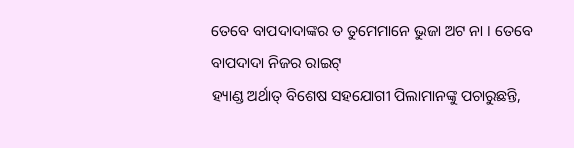ତେବେ ବାପଦାଦାଙ୍କର ତ ତୁମେମାନେ ଭୁଜା ଅଟ ନା । ତେବେ ବାପଦାଦା ନିଜର ରାଇଟ୍
ହ୍ୟାଣ୍ଡ ଅର୍ଥାତ୍ ବିଶେଷ ସହଯୋଗୀ ପିଲାମାନଙ୍କୁ ପଚାରୁଛନ୍ତି,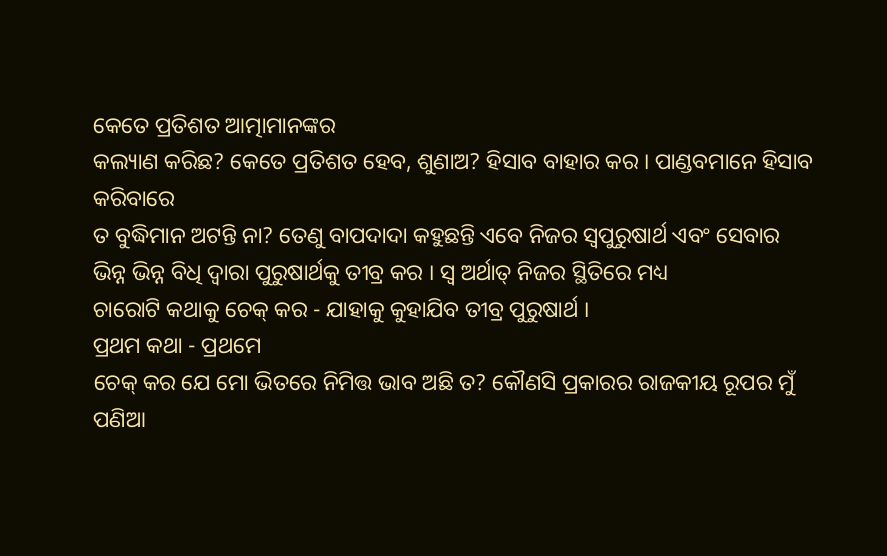କେତେ ପ୍ରତିଶତ ଆତ୍ମାମାନଙ୍କର
କଲ୍ୟାଣ କରିଛ? କେତେ ପ୍ରତିଶତ ହେବ, ଶୁଣାଅ? ହିସାବ ବାହାର କର । ପାଣ୍ଡବମାନେ ହିସାବ କରିବାରେ
ତ ବୁଦ୍ଧିମାନ ଅଟନ୍ତି ନା? ତେଣୁ ବାପଦାଦା କହୁଛନ୍ତି ଏବେ ନିଜର ସ୍ୱପୁରୁଷାର୍ଥ ଏବଂ ସେବାର
ଭିନ୍ନ ଭିନ୍ନ ବିଧି ଦ୍ୱାରା ପୁରୁଷାର୍ଥକୁ ତୀବ୍ର କର । ସ୍ୱ ଅର୍ଥାତ୍ ନିଜର ସ୍ଥିତିରେ ମଧ୍ୟ
ଚାରୋଟି କଥାକୁ ଚେକ୍ କର - ଯାହାକୁ କୁହାଯିବ ତୀବ୍ର ପୁରୁଷାର୍ଥ ।
ପ୍ରଥମ କଥା - ପ୍ରଥମେ
ଚେକ୍ କର ଯେ ମୋ ଭିତରେ ନିମିତ୍ତ ଭାବ ଅଛି ତ? କୌଣସି ପ୍ରକାରର ରାଜକୀୟ ରୂପର ମୁଁ ପଣିଆ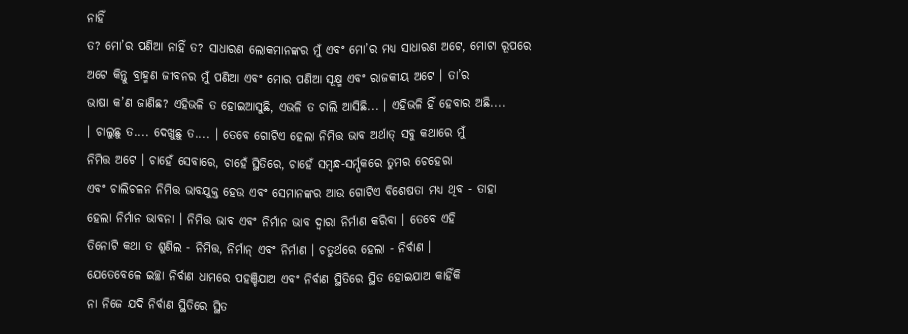ନାହିଁ
ତ? ମୋ’ର ପଣିଆ ନାହିଁ ତ? ସାଧାରଣ ଲୋକମାନଙ୍କର ମୁଁ ଏବଂ ମୋ’ର ମଧ୍ୟ ସାଧାରଣ ଅଟେ, ମୋଟା ରୂପରେ
ଅଟେ କିନ୍ତୁ ବ୍ରାହ୍ମଣ ଜୀବନର ମୁଁ ପଣିଆ ଏବଂ ମୋର ପଣିଆ ସୂକ୍ଷ୍ମ ଏବଂ ରାଜକୀୟ ଅଟେ । ତା’ର
ଭାଷା କ’ଣ ଜାଣିଛ? ଏହିଭଳି ତ ହୋଇଆସୁଛି, ଏଭଳି ତ ଚାଲି ଆସିଛି... । ଏହିଭଳି ହିଁ ହେବାର ଅଛି....
। ଚାଲୁଛୁ ତ.... ଦେଖୁଛୁ ତ.... । ତେବେ ଗୋଟିଏ ହେଲା ନିମିତ୍ତ ଭାବ ଅର୍ଥାତ୍ ସବୁ କଥାରେ ମୁଁ
ନିମିତ୍ତ ଅଟେ । ଚାହେଁ ସେବାରେ, ଚାହେଁ ସ୍ଥିତିରେ, ଚାହେଁ ସମ୍ବନ୍ଧ-ସର୍ମ୍ପକରେ ତୁମର ଚେହେରା
ଏବଂ ଚାଲିଚଳନ ନିମିତ୍ତ ଭାବଯୁକ୍ତ ହେଉ ଏବଂ ସେମାନଙ୍କର ଆଉ ଗୋଟିଏ ବିଶେଷତା ମଧ୍ୟ ଥିବ - ତାହା
ହେଲା ନିର୍ମାନ ଭାବନା । ନିମିତ୍ତ ଭାବ ଏବଂ ନିର୍ମାନ ଭାବ ଦ୍ୱାରା ନିର୍ମାଣ କରିବା । ତେବେ ଏହି
ତିନୋଟି କଥା ତ ଶୁଣିଲ - ନିମିତ୍ତ, ନିର୍ମାନ୍ ଏବଂ ନିର୍ମାଣ । ଚତୁର୍ଥରେ ହେଲା - ନିର୍ବାଣ ।
ଯେତେବେଳେ ଇଚ୍ଛା ନିର୍ବାଣ ଧାମରେ ପହଞ୍ଚିଯାଅ ଏବଂ ନିର୍ବାଣ ସ୍ଥିତିରେ ସ୍ଥିତ ହୋଇଯାଅ କାହିଁକି
ନା ନିଜେ ଯଦି ନିର୍ବାଣ ସ୍ଥିତିରେ ସ୍ଥିତ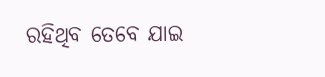ରହିଥିବ ତେବେ ଯାଇ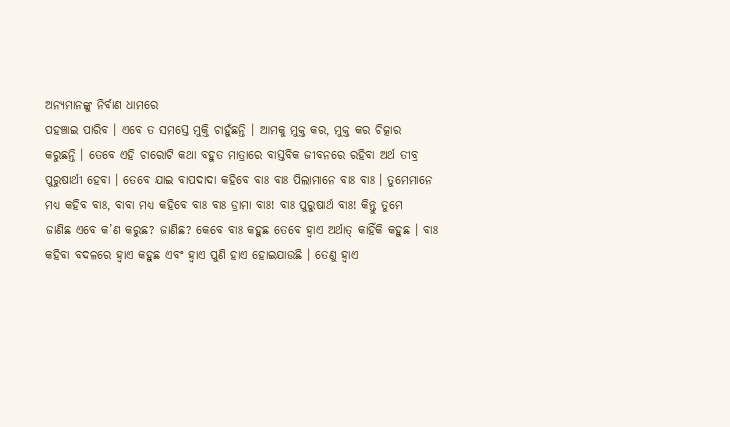ଅନ୍ୟମାନଙ୍କୁ ନିର୍ବାଣ ଧାମରେ
ପହଞ୍ଚାଇ ପାରିବ । ଏବେ ତ ସମସ୍ତେ ମୁକ୍ତି ଚାହୁଁଛନ୍ତି । ଆମକୁ ମୁକ୍ତ କର, ମୁକ୍ତ କର ଚିତ୍କାର
କରୁଛନ୍ତି । ତେବେ ଏହି ଚାରୋଟି କଥା ବହୁତ ମାତ୍ରାରେ ବାସ୍ତବିକ ଜୀବନରେ ରହିବା ଅର୍ଥ ତୀବ୍ର
ପୁରୁଷାର୍ଥୀ ହେବା । ତେବେ ଯାଇ ବାପଦାଦା କହିବେ ବାଃ ବାଃ ପିଲାମାନେ ବାଃ ବାଃ । ତୁମେମାନେ
ମଧ୍ୟ କହିବ ବାଃ, ବାବା ମଧ୍ୟ କହିବେ ବାଃ ବାଃ ଡ୍ରାମା ବାଃ! ବାଃ ପୁରୁଷାର୍ଥ ବାଃ! କିନ୍ତୁ ତୁମେ
ଜାଣିଛ ଏବେ କ’ଣ କରୁଛ? ଜାଣିଛ? କେବେ ବାଃ କହୁଛ ତେବେ ହ୍ୱାଏ ଅର୍ଥାତ୍ କାହିଁକି କହୁଛ । ବାଃ
କହିବା ବଦଳରେ ହ୍ୱାଏ କହୁଛ ଏବଂ ହ୍ୱାଏ ପୁଣି ହାଏ ହୋଇଯାଉଛି । ତେଣୁ ହ୍ୱାଏ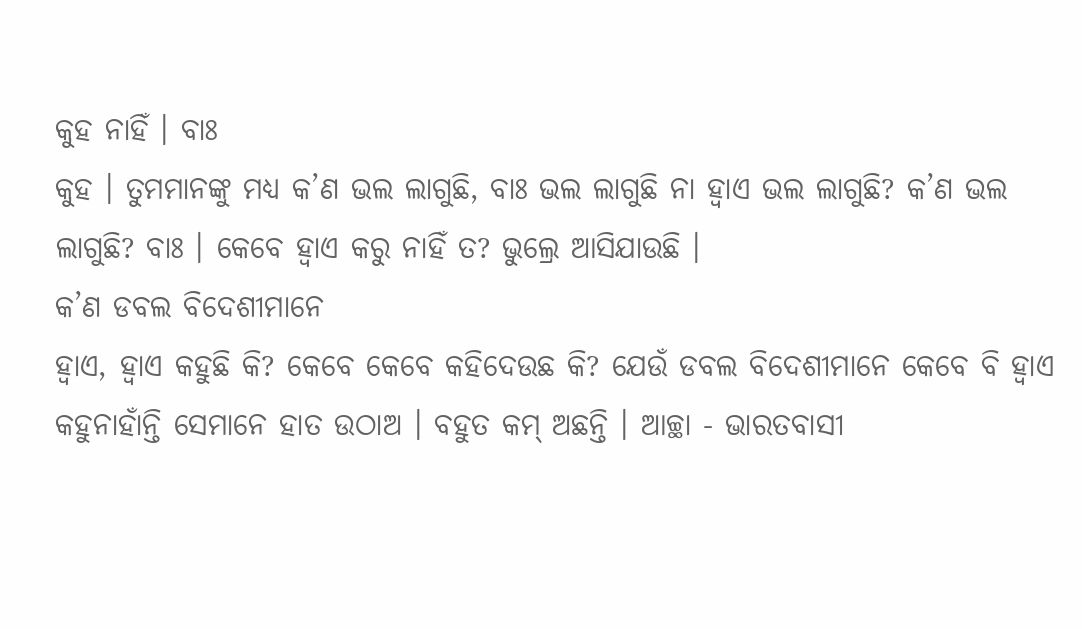କୁହ ନାହିଁ । ବାଃ
କୁହ । ତୁମମାନଙ୍କୁ ମଧ୍ୟ କ’ଣ ଭଲ ଲାଗୁଛି, ବାଃ ଭଲ ଲାଗୁଛି ନା ହ୍ୱାଏ ଭଲ ଲାଗୁଛି? କ’ଣ ଭଲ
ଲାଗୁଛି? ବାଃ । କେବେ ହ୍ୱାଏ କରୁ ନାହିଁ ତ? ଭୁଲ୍ରେ ଆସିଯାଉଛି ।
କ’ଣ ଡବଲ ବିଦେଶୀମାନେ
ହ୍ୱାଏ, ହ୍ୱାଏ କହୁଛି କି? କେବେ କେବେ କହିଦେଉଛ କି? ଯେଉଁ ଡବଲ ବିଦେଶୀମାନେ କେବେ ବି ହ୍ୱାଏ
କହୁନାହାଁନ୍ତି ସେମାନେ ହାତ ଉଠାଅ । ବହୁତ କମ୍ ଅଛନ୍ତି । ଆଚ୍ଛା - ଭାରତବାସୀ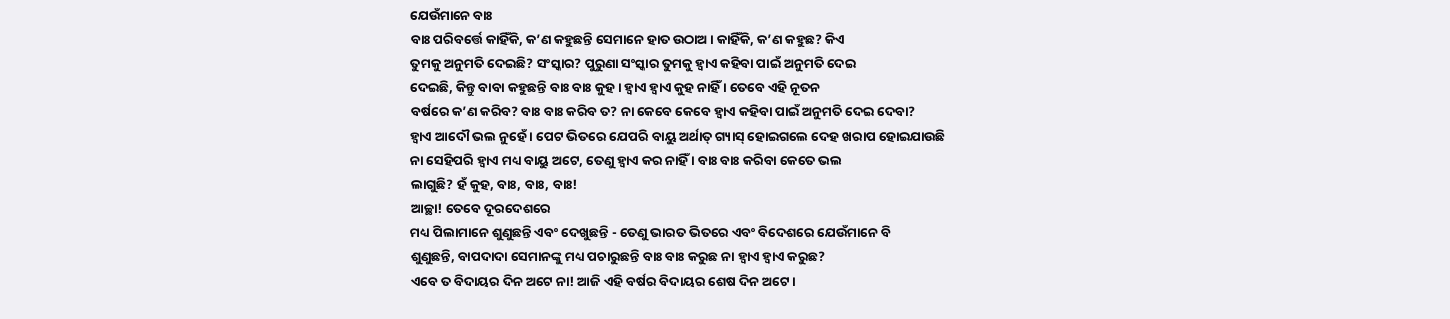ଯେଉଁମାନେ ବାଃ
ବାଃ ପରିବର୍ତ୍ତେ କାହିଁକି, କ’ଣ କହୁଛନ୍ତି ସେମାନେ ହାତ ଉଠାଅ । କାହିଁକି, କ’ଣ କହୁଛ? କିଏ
ତୁମକୁ ଅନୁମତି ଦେଇଛି? ସଂସ୍କାର? ପୁରୁଣା ସଂସ୍କାର ତୁମକୁ ହ୍ୱାଏ କହିବା ପାଇଁ ଅନୁମତି ଦେଇ
ଦେଇଛି, କିନ୍ତୁ ବାବା କହୁଛନ୍ତି ବାଃ ବାଃ କୁହ । ହ୍ୱାଏ ହ୍ୱାଏ କୁହ ନାହିଁ । ତେବେ ଏହି ନୂତନ
ବର୍ଷରେ କ’ଣ କରିବ? ବାଃ ବାଃ କରିବ ତ? ନା କେବେ କେବେ ହ୍ୱାଏ କହିବା ପାଇଁ ଅନୁମତି ଦେଇ ଦେବା?
ହ୍ୱାଏ ଆଦୌ ଭଲ ନୁହେଁ । ପେଟ ଭିତରେ ଯେପରି ବାୟୁ ଅର୍ଥାତ୍ ଗ୍ୟାସ୍ ହୋଇଗଲେ ଦେହ ଖରାପ ହୋଇଯାଉଛି
ନା ସେହିପରି ହ୍ୱାଏ ମଧ୍ୟ ବାୟୁ ଅଟେ, ତେଣୁ ହ୍ୱାଏ କର ନାହିଁ । ବାଃ ବାଃ କରିବା କେତେ ଭଲ
ଲାଗୁଛି? ହଁ କୁହ, ବାଃ, ବାଃ, ବାଃ!
ଆଚ୍ଛା! ତେବେ ଦୂରଦେଶରେ
ମଧ୍ୟ ପିଲାମାନେ ଶୁଣୁଛନ୍ତି ଏବଂ ଦେଖୁଛନ୍ତି - ତେଣୁ ଭାରତ ଭିତରେ ଏବଂ ବିଦେଶରେ ଯେଉଁମାନେ ବି
ଶୁଣୁଛନ୍ତି, ବାପଦାଦା ସେମାନଙ୍କୁ ମଧ୍ୟ ପଚାରୁଛନ୍ତି ବାଃ ବାଃ କରୁଛ ନା ହ୍ୱାଏ ହ୍ୱାଏ କରୁଛ?
ଏବେ ତ ବିଦାୟର ଦିନ ଅଟେ ନା! ଆଜି ଏହି ବର୍ଷର ବିଦାୟର ଶେଷ ଦିନ ଅଟେ ।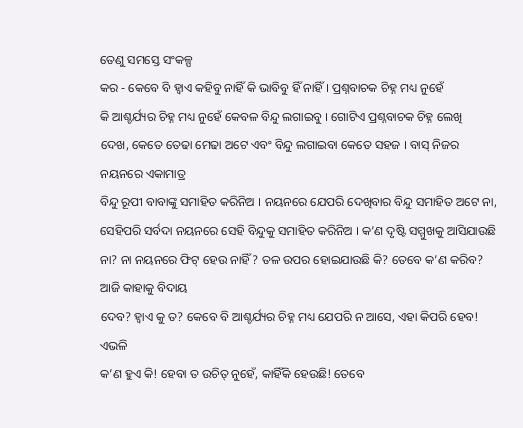ତେଣୁ ସମସ୍ତେ ସଂକଳ୍ପ
କର - କେବେ ବି ହ୍ୱାଏ କହିବୁ ନାହିଁ କି ଭାବିବୁ ହିଁ ନାହିଁ । ପ୍ରଶ୍ନବାଚକ ଚିହ୍ନ ମଧ୍ୟ ନୁହେଁ
କି ଆଶ୍ଚର୍ଯ୍ୟର ଚିହ୍ନ ମଧ୍ୟ ନୁହେଁ କେବଳ ବିନ୍ଦୁ ଲଗାଇବୁ । ଗୋଟିଏ ପ୍ରଶ୍ନବାଚକ ଚିହ୍ନ ଲେଖି
ଦେଖ, କେତେ ତେଢା ମେଢା ଅଟେ ଏବଂ ବିନ୍ଦୁ ଲଗାଇବା କେତେ ସହଜ । ବାସ୍ ନିଜର ନୟନରେ ଏକାମାତ୍ର
ବିନ୍ଦୁ ରୂପୀ ବାବାଙ୍କୁ ସମାହିତ କରିନିଅ । ନୟନରେ ଯେପରି ଦେଖିବାର ବିନ୍ଦୁ ସମାହିତ ଅଟେ ନା,
ସେହିପରି ସର୍ବଦା ନୟନରେ ସେହି ବିନ୍ଦୁକୁ ସମାହିତ କରିନିଅ । କ’ଣ ଦୃଷ୍ଟି ସମ୍ମୁଖକୁ ଆସିଯାଉଛି
ନା? ନା ନୟନରେ ଫିଟ୍ ହେଉ ନାହିଁ? ତଳ ଉପର ହୋଇଯାଉଛି କି? ତେବେ କ’ଣ କରିବ? ଆଜି କାହାକୁ ବିଦାୟ
ଦେବ? ହ୍ୱାଏ କୁ ତ? କେବେ ବି ଆଶ୍ଚର୍ଯ୍ୟର ଚିହ୍ନ ମଧ୍ୟ ଯେପରି ନ ଆସେ, ଏହା କିପରି ହେବ! ଏଭଳି
କ’ଣ ହୁଏ କି! ହେବା ତ ଉଚିତ୍ ନୁହେଁ, କାହିଁକି ହେଉଛି! ତେବେ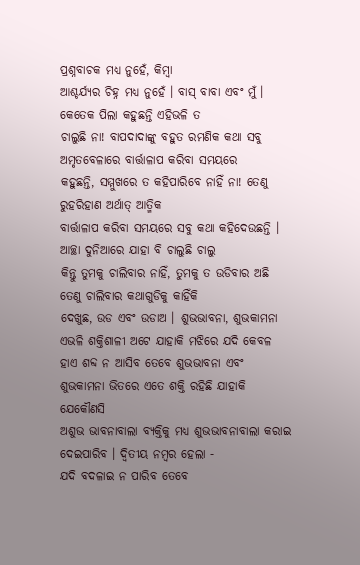ପ୍ରଶ୍ନବାଚକ ମଧ୍ୟ ନୁହେଁ, କିମ୍ବା
ଆଶ୍ଚର୍ଯ୍ୟର ଚିହ୍ନ ମଧ୍ୟ ନୁହେଁ । ବାସ୍ ବାବା ଏବଂ ମୁଁ । କେତେକ ପିଲା କହୁଛନ୍ତି ଏହିଭଳି ତ
ଚାଲୁଛି ନା! ବାପଦାଦାଙ୍କୁ ବହୁତ ରମଣିକ କଥା ସବୁ ଅମୃତବେଳାରେ ବାର୍ତ୍ତାଳାପ କରିବା ସମୟରେ
କହୁଛନ୍ତି, ସମ୍ମୁଖରେ ତ କହିପାରିବେ ନାହିଁ ନା! ତେଣୁ ରୁହରିହାଣ ଅର୍ଥାତ୍ ଆତ୍ମିକ
ବାର୍ତ୍ତାଳାପ କରିବା ସମୟରେ ସବୁ କଥା କହିଦେଉଛନ୍ତି । ଆଚ୍ଛା ଦୁନିଆରେ ଯାହା ବି ଚାଲୁଛି ଚାଲୁ
କିନ୍ତୁ ତୁମକୁ ଚାଲିବାର ନାହିଁ, ତୁମକୁ ତ ଉଡିବାର ଅଛି ତେଣୁ ଚାଲିବାର କଥାଗୁଡିକୁ କାହିଁକି
ଦେଖୁଛ, ଉଡ ଏବଂ ଉଡାଅ । ଶୁଭଭାବନା, ଶୁଭକାମନା ଏଭଳି ଶକ୍ତିଶାଳୀ ଅଟେ ଯାହାକି ମଝିରେ ଯଦି କେବଳ
ହାଏ ଶବ୍ଦ ନ ଆସିବ ତେବେ ଶୁଭଭାବନା ଏବଂ ଶୁଭକାମନା ଭିତରେ ଏତେ ଶକ୍ତି ରହିଛି ଯାହାକି ଯେକୌଣସି
ଅଶୁଭ ଭାବନାବାଲା ବ୍ୟକ୍ତିକୁ ମଧ୍ୟ ଶୁଭଭାବନାବାଲା କରାଇ ଦେଇପାରିବ । ଦ୍ୱିତୀୟ ନମ୍ବର ହେଲା -
ଯଦି ବଦଳାଇ ନ ପାରିବ ତେବେ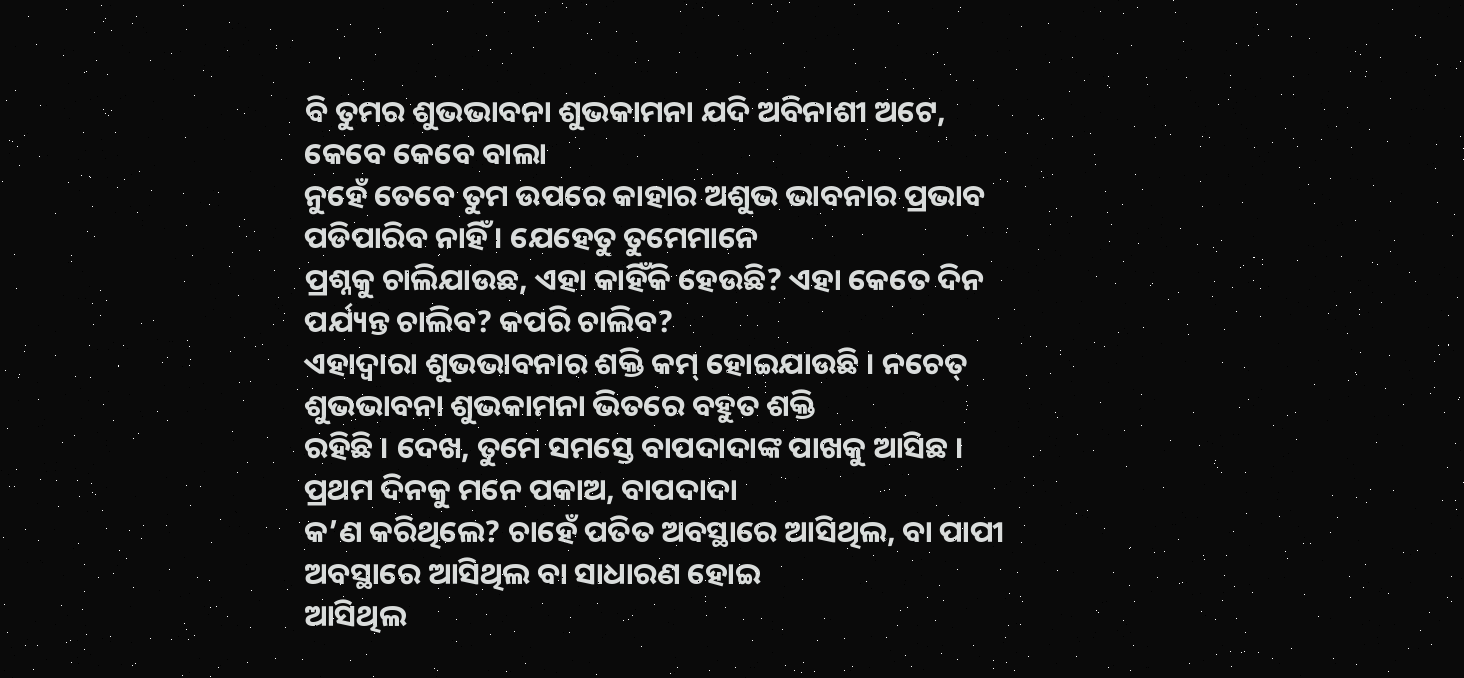ବି ତୁମର ଶୁଭଭାବନା ଶୁଭକାମନା ଯଦି ଅବିନାଶୀ ଅଟେ, କେବେ କେବେ ବାଲା
ନୁହେଁ ତେବେ ତୁମ ଉପରେ କାହାର ଅଶୁଭ ଭାବନାର ପ୍ରଭାବ ପଡିପାରିବ ନାହିଁ । ଯେହେତୁ ତୁମେମାନେ
ପ୍ରଶ୍ନକୁ ଚାଲିଯାଉଛ, ଏହା କାହିଁକି ହେଉଛି? ଏହା କେତେ ଦିନ ପର୍ଯ୍ୟନ୍ତ ଚାଲିବ? କପରି ଚାଲିବ?
ଏହାଦ୍ୱାରା ଶୁଭଭାବନାର ଶକ୍ତି କମ୍ ହୋଇଯାଉଛି । ନଚେତ୍ ଶୁଭଭାବନା ଶୁଭକାମନା ଭିତରେ ବହୁତ ଶକ୍ତି
ରହିଛି । ଦେଖ, ତୁମେ ସମସ୍ତେ ବାପଦାଦାଙ୍କ ପାଖକୁ ଆସିଛ । ପ୍ରଥମ ଦିନକୁ ମନେ ପକାଅ, ବାପଦାଦା
କ’ଣ କରିଥିଲେ? ଚାହେଁ ପତିତ ଅବସ୍ଥାରେ ଆସିଥିଲ, ବା ପାପୀ ଅବସ୍ଥାରେ ଆସିଥିଲ ବା ସାଧାରଣ ହୋଇ
ଆସିଥିଲ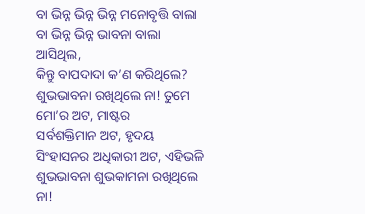ବା ଭିନ୍ନ ଭିନ୍ନ ଭିନ୍ନ ମନୋବୃତ୍ତି ବାଲା ବା ଭିନ୍ନ ଭିନ୍ନ ଭାବନା ବାଲା ଆସିଥିଲ,
କିନ୍ତୁ ବାପଦାଦା କ’ଣ କରିଥିଲେ? ଶୁଭଭାବନା ରଖିଥିଲେ ନା! ତୁମେ ମୋ’ର ଅଟ, ମାଷ୍ଟର
ସର୍ବଶକ୍ତିମାନ ଅଟ, ହୃଦୟ ସିଂହାସନର ଅଧିକାରୀ ଅଟ, ଏହିଭଳି ଶୁଭଭାବନା ଶୁଭକାମନା ରଖିଥିଲେ ନା!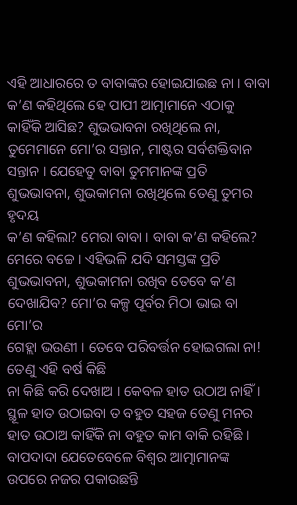ଏହି ଆଧାରରେ ତ ବାବାଙ୍କର ହୋଇଯାଇଛ ନା । ବାବା କ’ଣ କହିଥିଲେ ହେ ପାପୀ ଆତ୍ମାମାନେ ଏଠାକୁ
କାହିଁକି ଆସିଛ? ଶୁଭଭାବନା ରଖିଥିଲେ ନା, ତୁମେମାନେ ମୋ’ର ସନ୍ତାନ, ମାଷ୍ଟର ସର୍ବଶକ୍ତିବାନ
ସନ୍ତାନ । ଯେହେତୁ ବାବା ତୁମମାନଙ୍କ ପ୍ରତି ଶୁଭଭାବନା, ଶୁଭକାମନା ରଖିଥିଲେ ତେଣୁ ତୁମର ହୃଦୟ
କ’ଣ କହିଲା? ମେରା ବାବା । ବାବା କ’ଣ କହିଲେ? ମେରେ ବଚ୍ଚେ । ଏହିଭଳି ଯଦି ସମସ୍ତଙ୍କ ପ୍ରତି
ଶୁଭଭାବନା, ଶୁଭକାମନା ରଖିବ ତେବେ କ’ଣ ଦେଖାଯିବ? ମୋ’ର କଳ୍ପ ପୂର୍ବର ମିଠା ଭାଇ ବା ମୋ’ର
ଗେହ୍ଲା ଭଉଣୀ । ତେବେ ପରିବର୍ତ୍ତନ ହୋଇଗଲା ନା!
ତେଣୁ ଏହି ବର୍ଷ କିଛି
ନା କିଛି କରି ଦେଖାଅ । କେବଳ ହାତ ଉଠାଅ ନାହିଁ । ସ୍ଥୂଳ ହାତ ଉଠାଇବା ତ ବହୁତ ସହଜ ତେଣୁ ମନର
ହାତ ଉଠାଅ କାହିଁକି ନା ବହୁତ କାମ ବାକି ରହିଛି । ବାପଦାଦା ଯେତେବେଳେ ବିଶ୍ୱର ଆତ୍ମାମାନଙ୍କ
ଉପରେ ନଜର ପକାଉଛନ୍ତି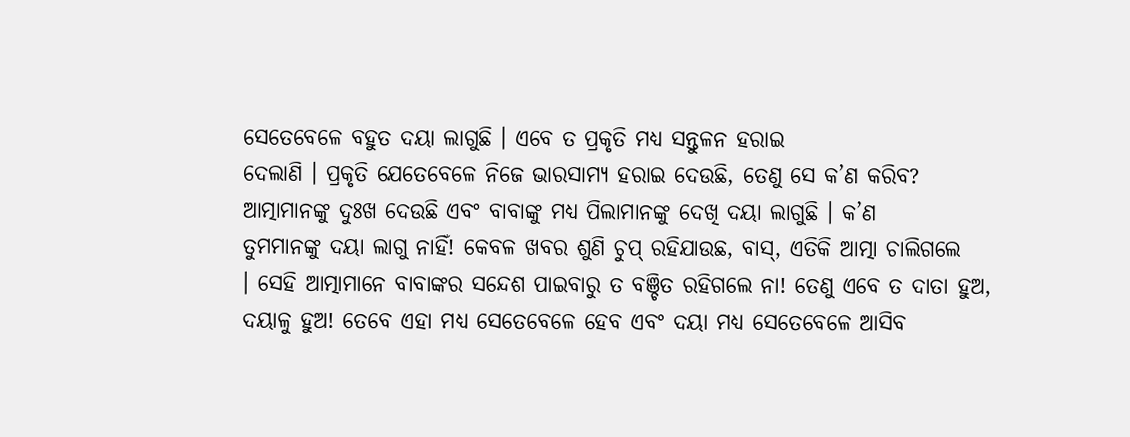ସେତେବେଳେ ବହୁତ ଦୟା ଲାଗୁଛି । ଏବେ ତ ପ୍ରକୃତି ମଧ୍ୟ ସନ୍ତୁଳନ ହରାଇ
ଦେଲାଣି । ପ୍ରକୃତି ଯେତେବେଳେ ନିଜେ ଭାରସାମ୍ୟ ହରାଇ ଦେଉଛି, ତେଣୁ ସେ କ’ଣ କରିବ?
ଆତ୍ମାମାନଙ୍କୁ ଦୁଃଖ ଦେଉଛି ଏବଂ ବାବାଙ୍କୁ ମଧ୍ୟ ପିଲାମାନଙ୍କୁ ଦେଖି ଦୟା ଲାଗୁଛି । କ’ଣ
ତୁମମାନଙ୍କୁ ଦୟା ଲାଗୁ ନାହିଁ! କେବଳ ଖବର ଶୁଣି ଚୁପ୍ ରହିଯାଉଛ, ବାସ୍, ଏତିକି ଆତ୍ମା ଚାଲିଗଲେ
। ସେହି ଆତ୍ମାମାନେ ବାବାଙ୍କର ସନ୍ଦେଶ ପାଇବାରୁ ତ ବଞ୍ଚିତ ରହିଗଲେ ନା! ତେଣୁ ଏବେ ତ ଦାତା ହୁଅ,
ଦୟାଳୁ ହୁଅ! ତେବେ ଏହା ମଧ୍ୟ ସେତେବେଳେ ହେବ ଏବଂ ଦୟା ମଧ୍ୟ ସେତେବେଳେ ଆସିବ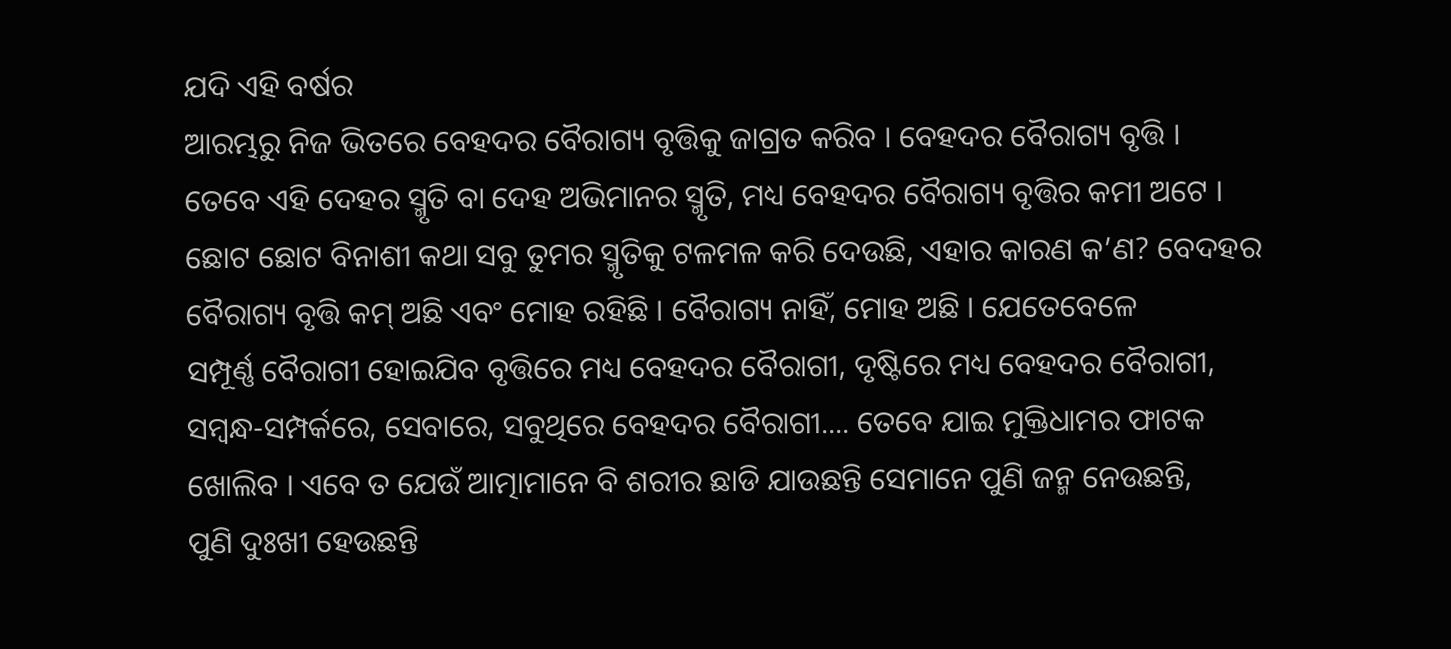ଯଦି ଏହି ବର୍ଷର
ଆରମ୍ଭରୁ ନିଜ ଭିତରେ ବେହଦର ବୈରାଗ୍ୟ ବୃତ୍ତିକୁ ଜାଗ୍ରତ କରିବ । ବେହଦର ବୈରାଗ୍ୟ ବୃତ୍ତି ।
ତେବେ ଏହି ଦେହର ସ୍ମୃତି ବା ଦେହ ଅଭିମାନର ସ୍ମୃତି, ମଧ୍ୟ ବେହଦର ବୈରାଗ୍ୟ ବୃତ୍ତିର କମୀ ଅଟେ ।
ଛୋଟ ଛୋଟ ବିନାଶୀ କଥା ସବୁ ତୁମର ସ୍ମୃତିକୁ ଟଳମଳ କରି ଦେଉଛି, ଏହାର କାରଣ କ’ଣ? ବେଦହର
ବୈରାଗ୍ୟ ବୃତ୍ତି କମ୍ ଅଛି ଏବଂ ମୋହ ରହିଛି । ବୈରାଗ୍ୟ ନାହିଁ, ମୋହ ଅଛି । ଯେତେବେଳେ
ସମ୍ପୂର୍ଣ୍ଣ ବୈରାଗୀ ହୋଇଯିବ ବୃତ୍ତିରେ ମଧ୍ୟ ବେହଦର ବୈରାଗୀ, ଦୃଷ୍ଟିରେ ମଧ୍ୟ ବେହଦର ବୈରାଗୀ,
ସମ୍ବନ୍ଧ-ସମ୍ପର୍କରେ, ସେବାରେ, ସବୁଥିରେ ବେହଦର ବୈରାଗୀ.... ତେବେ ଯାଇ ମୁକ୍ତିଧାମର ଫାଟକ
ଖୋଲିବ । ଏବେ ତ ଯେଉଁ ଆତ୍ମାମାନେ ବି ଶରୀର ଛାଡି ଯାଉଛନ୍ତି ସେମାନେ ପୁଣି ଜନ୍ମ ନେଉଛନ୍ତି,
ପୁଣି ଦୁଃଖୀ ହେଉଛନ୍ତି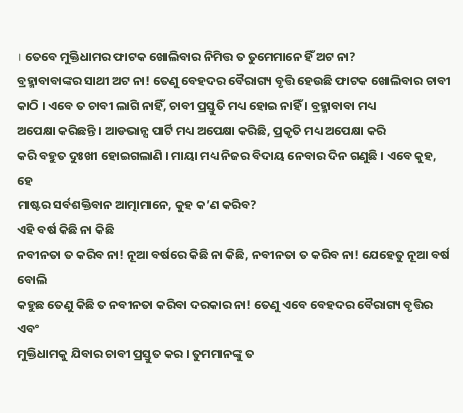। ତେବେ ମୁକ୍ତିଧାମର ଫାଟକ ଖୋଲିବାର ନିମିତ୍ତ ତ ତୁମେମାନେ ହିଁ ଅଟ ନା?
ବ୍ରହ୍ମାବାବାଙ୍କର ସାଥୀ ଅଟ ନା! ତେଣୁ ବେହଦର ବୈରାଗ୍ୟ ବୃତ୍ତି ହେଉଛି ଫାଟକ ଖୋଲିବାର ଚାବୀ
କାଠି । ଏବେ ତ ଚାବୀ ଲାଗି ନାହିଁ, ଚାବୀ ପ୍ରସ୍ତୁତି ମଧ୍ୟ ହୋଇ ନାହିଁ । ବ୍ରହ୍ମାବାବା ମଧ୍ୟ
ଅପେକ୍ଷା କରିଛନ୍ତି । ଆଡଭାନ୍ସ ପାର୍ଟି ମଧ୍ୟ ଅପେକ୍ଷା କରିଛି, ପ୍ରକୃତି ମଧ୍ୟ ଅପେକ୍ଷା କରି
କରି ବହୁତ ଦୁଃଖୀ ହୋଇଗଲାଣି । ମାୟା ମଧ୍ୟ ନିଜର ବିଦାୟ ନେବାର ଦିନ ଗଣୁଛି । ଏବେ କୁହ, ହେ
ମାଷ୍ଟର ସର୍ବଶକ୍ତିବାନ ଆତ୍ମାମାନେ, କୁହ କ’ଣ କରିବ?
ଏହି ବର୍ଷ କିଛି ନା କିଛି
ନବୀନତା ତ କରିବ ନା! ନୂଆ ବର୍ଷରେ କିଛି ନା କିଛି, ନବୀନତା ତ କରିବ ନା! ଯେହେତୁ ନୂଆ ବର୍ଷ ବୋଲି
କହୁଛ ତେଣୁ କିଛି ତ ନବୀନତା କରିବା ଦରକାର ନା! ତେଣୁ ଏବେ ବେହଦର ବୈରାଗ୍ୟ ବୃତ୍ତିର ଏବଂ
ମୁକ୍ତିଧାମକୁ ଯିବାର ଚାବୀ ପ୍ରସ୍ତୁତ କର । ତୁମମାନଙ୍କୁ ତ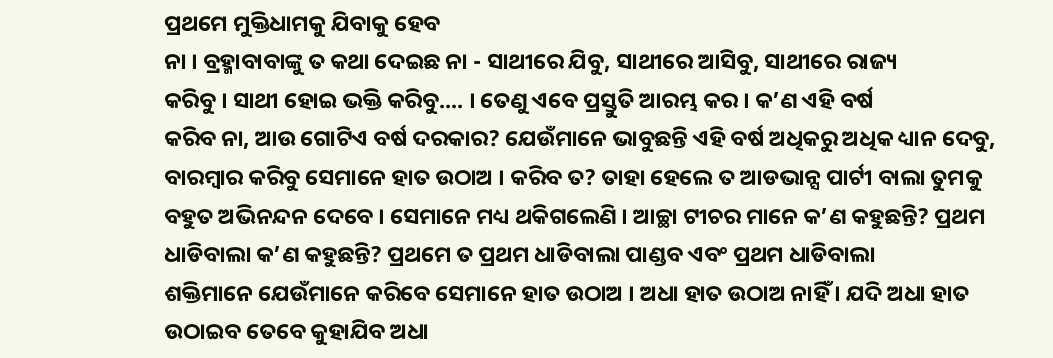ପ୍ରଥମେ ମୁକ୍ତିଧାମକୁ ଯିବାକୁ ହେବ
ନା । ବ୍ରହ୍ମାବାବାଙ୍କୁ ତ କଥା ଦେଇଛ ନା - ସାଥୀରେ ଯିବୁ, ସାଥୀରେ ଆସିବୁ, ସାଥୀରେ ରାଜ୍ୟ
କରିବୁ । ସାଥୀ ହୋଇ ଭକ୍ତି କରିବୁ.... । ତେଣୁ ଏବେ ପ୍ରସ୍ତୁତି ଆରମ୍ଭ କର । କ’ଣ ଏହି ବର୍ଷ
କରିବ ନା, ଆଉ ଗୋଟିଏ ବର୍ଷ ଦରକାର? ଯେଉଁମାନେ ଭାବୁଛନ୍ତି ଏହି ବର୍ଷ ଅଧିକରୁ ଅଧିକ ଧ୍ୟାନ ଦେବୁ,
ବାରମ୍ବାର କରିବୁ ସେମାନେ ହାତ ଉଠାଅ । କରିବ ତ? ତାହା ହେଲେ ତ ଆଡଭାନ୍ସ ପାର୍ଟୀ ବାଲା ତୁମକୁ
ବହୁତ ଅଭିନନ୍ଦନ ଦେବେ । ସେମାନେ ମଧ୍ୟ ଥକିଗଲେଣି । ଆଚ୍ଛା ଟୀଚର ମାନେ କ’ଣ କହୁଛନ୍ତି? ପ୍ରଥମ
ଧାଡିବାଲା କ’ଣ କହୁଛନ୍ତି? ପ୍ରଥମେ ତ ପ୍ରଥମ ଧାଡିବାଲା ପାଣ୍ଡବ ଏବଂ ପ୍ରଥମ ଧାଡିବାଲା
ଶକ୍ତିମାନେ ଯେଉଁମାନେ କରିବେ ସେମାନେ ହାତ ଉଠାଅ । ଅଧା ହାତ ଉଠାଅ ନାହିଁ । ଯଦି ଅଧା ହାତ
ଉଠାଇବ ତେବେ କୁହାଯିବ ଅଧା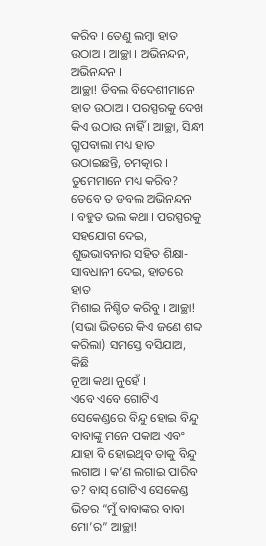କରିବ । ତେଣୁ ଲମ୍ବା ହାତ ଉଠାଅ । ଆଚ୍ଛା । ଅଭିନନ୍ଦନ, ଅଭିନନ୍ଦନ ।
ଆଚ୍ଛା! ଡିବଲ ବିଦେଶୀମାନେ ହାତ ଉଠାଅ । ପରସ୍ପରକୁ ଦେଖ କିଏ ଉଠାଉ ନାହିଁ । ଆଚ୍ଛା, ସିନ୍ଧୀ
ଗ୍ରୃପବାଲା ମଧ୍ୟ ହାତ ଉଠାଇଛନ୍ତି, ଚମତ୍କାର । ତୁମେମାନେ ମଧ୍ୟ କରିବ? ତେବେ ତ ଡବଲ ଅଭିନନ୍ଦନ
। ବହୁତ ଭଲ କଥା । ପରସ୍ପରକୁ ସହଯୋଗ ଦେଇ, ଶୁଭଭାବନାର ସହିତ ଶିକ୍ଷା-ସାବଧାନୀ ଦେଇ, ହାତରେ ହାତ
ମିଶାଇ ନିଶ୍ଚିତ କରିବୁ । ଆଚ୍ଛା! (ସଭା ଭିତରେ କିଏ ଜଣେ ଶବ୍ଦ କରିଲା) ସମସ୍ତେ ବସିଯାଅ, କିଛି
ନୂଆ କଥା ନୁହେଁ ।
ଏବେ ଏବେ ଗୋଟିଏ
ସେକେଣ୍ଡରେ ବିନ୍ଦୁ ହୋଇ ବିନ୍ଦୁ ବାବାଙ୍କୁ ମନେ ପକାଅ ଏବଂ ଯାହା ବି ହୋଇଥିବ ତାକୁ ବିନ୍ଦୁ
ଲଗାଅ । କ’ଣ ଲଗାଇ ପାରିବ ତ? ବାସ୍ ଗୋଟିଏ ସେକେଣ୍ଡ ଭିତର “ମୁଁ ବାବାଙ୍କର ବାବା ମୋ’ର” ଆଚ୍ଛା!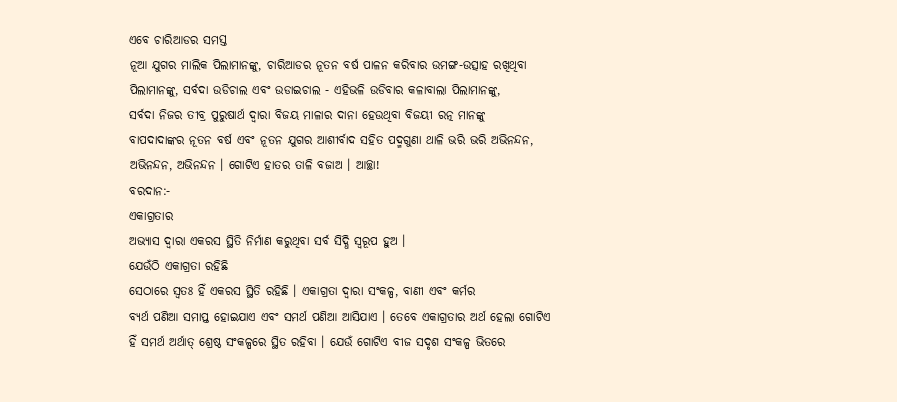ଏବେ ଚାରିଆଡର ସମସ୍ତ
ନୂଆ ଯୁଗର ମାଲିକ ପିଲାମାନଙ୍କୁ, ଚାରିଆଡର ନୂତନ ବର୍ଷ ପାଳନ କରିବାର ଉମଙ୍ଗ-ଉତ୍ସାହ ରଖିଥିବା
ପିଲାମାନଙ୍କୁ, ସର୍ବଦା ଉଡିଚାଲ ଏବଂ ଉଡାଇଚାଲ - ଏହିଭଳି ଉଡିବାର କଳାବାଲା ପିଲାମାନଙ୍କୁ,
ସର୍ବଦା ନିଜର ତୀବ୍ର ପୁରୁଷାର୍ଥ ଦ୍ୱାରା ବିଜୟ ମାଳାର ଦାନା ହେଉଥିବା ବିଜୟୀ ରତ୍ନ ମାନଙ୍କୁ
ବାପଦାଦାଙ୍କର ନୂତନ ବର୍ଷ ଏବଂ ନୂତନ ଯୁଗର ଆଶୀର୍ବାଦ ସହିତ ପଦ୍ମଗୁଣା ଥାଳି ଭରି ଭରି ଅଭିନନ୍ଦନ,
ଅଭିନନ୍ଦନ, ଅଭିନନ୍ଦନ । ଗୋଟିଏ ହାତର ତାଳି ବଜାଅ । ଆଚ୍ଛା!
ବରଦାନ:-
ଏକାଗ୍ରତାର
ଅଭ୍ୟାସ ଦ୍ୱାରା ଏକରସ ସ୍ଥିତି ନିର୍ମାଣ କରୁଥିବା ସର୍ବ ସିଦ୍ଧି ସ୍ୱରୂପ ହୁଅ ।
ଯେଉଁଠି ଏକାଗ୍ରତା ରହିଛି
ସେଠାରେ ସ୍ୱତଃ ହିଁ ଏକରସ ସ୍ଥିତି ରହିଛି । ଏକାଗ୍ରତା ଦ୍ୱାରା ସଂକଳ୍ପ, ବାଣୀ ଏବଂ କର୍ମର
ବ୍ୟର୍ଥ ପଣିଆ ସମାପ୍ତ ହୋଇଯାଏ ଏବଂ ସମର୍ଥ ପଣିଆ ଆସିଯାଏ । ତେବେ ଏକାଗ୍ରତାର ଅର୍ଥ ହେଲା ଗୋଟିଏ
ହିଁ ସମର୍ଥ ଅର୍ଥାତ୍ ଶ୍ରେଷ୍ଠ ସଂକଳ୍ପରେ ସ୍ଥିତ ରହିବା । ଯେଉଁ ଗୋଟିଏ ବୀଜ ସଦୃଶ ସଂକଳ୍ପ ଭିତରେ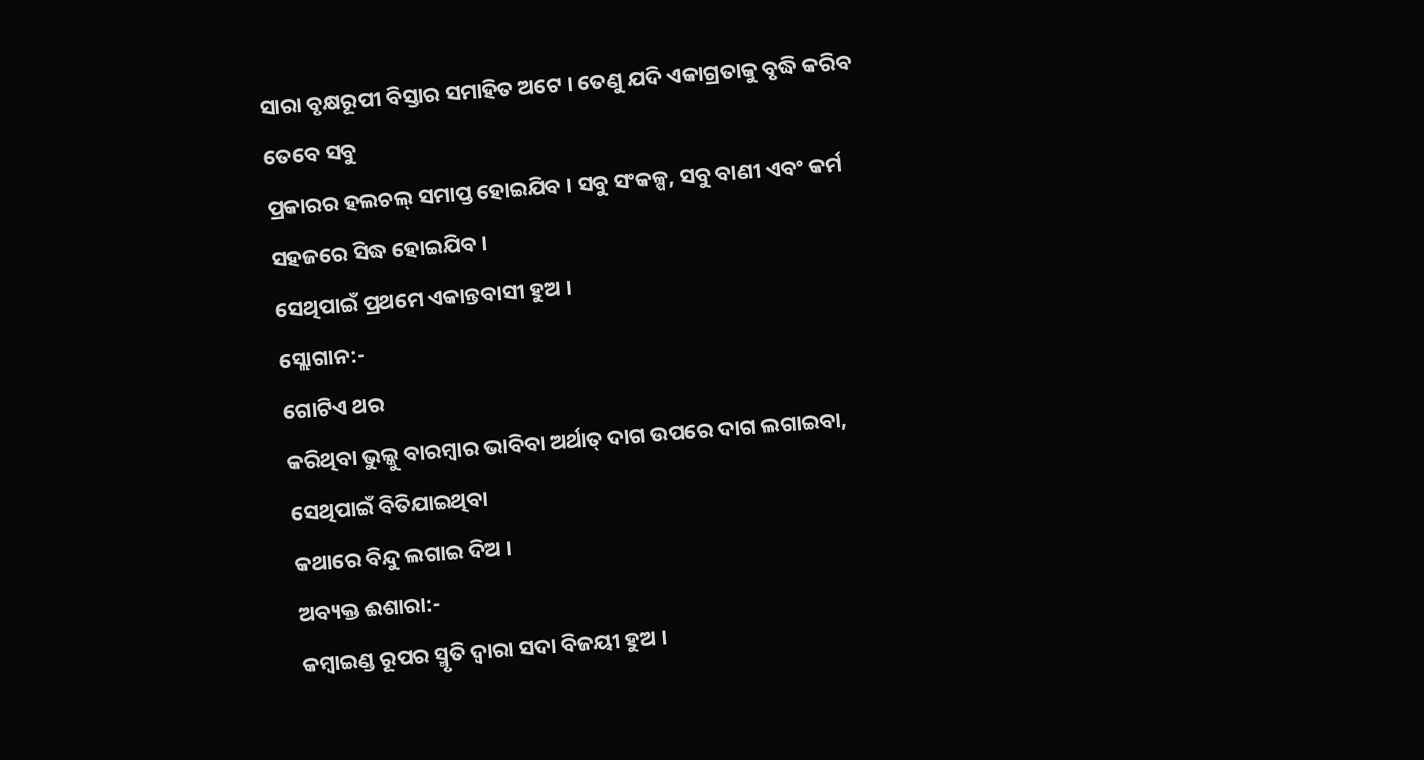ସାରା ବୃକ୍ଷରୂପୀ ବିସ୍ତାର ସମାହିତ ଅଟେ । ତେଣୁ ଯଦି ଏକାଗ୍ରତାକୁ ବୃଦ୍ଧି କରିବ ତେବେ ସବୁ
ପ୍ରକାରର ହଲଚଲ୍ ସମାପ୍ତ ହୋଇଯିବ । ସବୁ ସଂକଳ୍ପ, ସବୁ ବାଣୀ ଏବଂ କର୍ମ ସହଜରେ ସିଦ୍ଧ ହୋଇଯିବ ।
ସେଥିପାଇଁ ପ୍ରଥମେ ଏକାନ୍ତବାସୀ ହୁଅ ।
ସ୍ଲୋଗାନ:-
ଗୋଟିଏ ଥର
କରିଥିବା ଭୁଲ୍କୁ ବାରମ୍ବାର ଭାବିବା ଅର୍ଥାତ୍ ଦାଗ ଉପରେ ଦାଗ ଲଗାଇବା, ସେଥିପାଇଁ ବିତିଯାଇଥିବା
କଥାରେ ବିନ୍ଦୁ ଲଗାଇ ଦିଅ ।
ଅବ୍ୟକ୍ତ ଈଶାରା:-
କମ୍ବାଇଣ୍ଡ ରୂପର ସ୍ମୃତି ଦ୍ୱାରା ସଦା ବିଜୟୀ ହୁଅ ।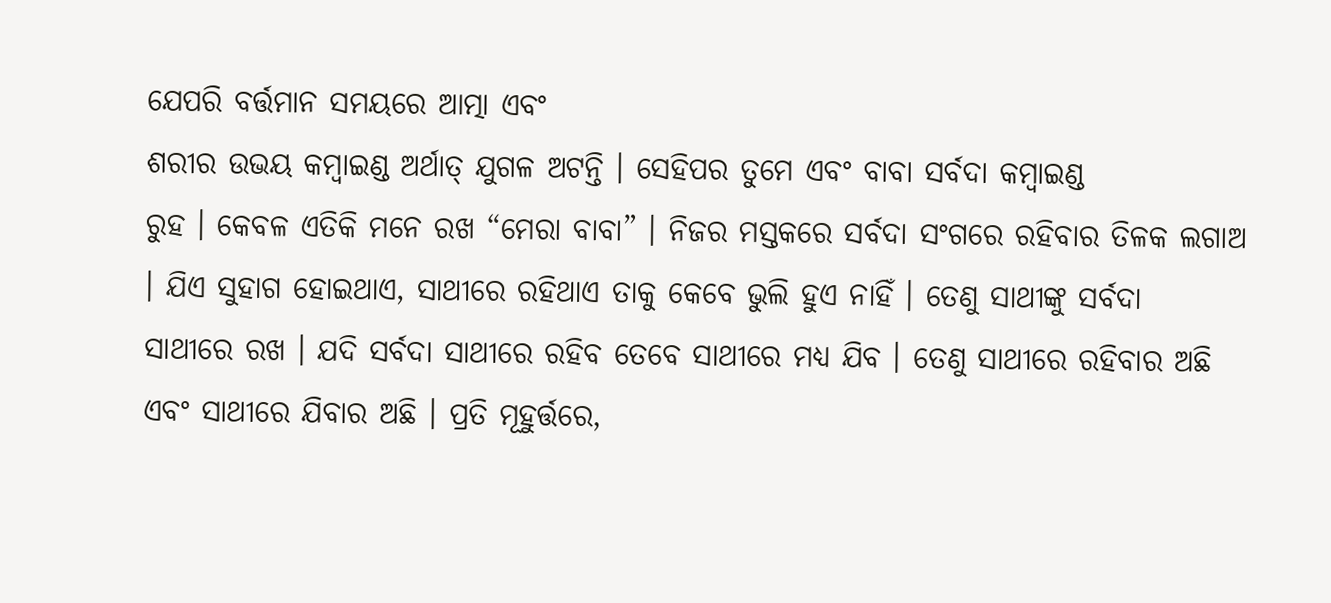ଯେପରି ବର୍ତ୍ତମାନ ସମୟରେ ଆତ୍ମା ଏବଂ
ଶରୀର ଉଭୟ କମ୍ବାଇଣ୍ଡ ଅର୍ଥାତ୍ ଯୁଗଳ ଅଟନ୍ତି । ସେହିପର ତୁମେ ଏବଂ ବାବା ସର୍ବଦା କମ୍ବାଇଣ୍ଡ
ରୁହ । କେବଳ ଏତିକି ମନେ ରଖ “ମେରା ବାବା” । ନିଜର ମସ୍ତକରେ ସର୍ବଦା ସଂଗରେ ରହିବାର ତିଳକ ଲଗାଅ
। ଯିଏ ସୁହାଗ ହୋଇଥାଏ, ସାଥୀରେ ରହିଥାଏ ତାକୁ କେବେ ଭୁଲି ହୁଏ ନାହିଁ । ତେଣୁ ସାଥୀଙ୍କୁ ସର୍ବଦା
ସାଥୀରେ ରଖ । ଯଦି ସର୍ବଦା ସାଥୀରେ ରହିବ ତେବେ ସାଥୀରେ ମଧ୍ୟ ଯିବ । ତେଣୁ ସାଥୀରେ ରହିବାର ଅଛି
ଏବଂ ସାଥୀରେ ଯିବାର ଅଛି । ପ୍ରତି ମୂହୁର୍ତ୍ତରେ,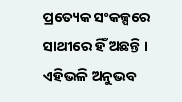ପ୍ରତ୍ୟେକ ସଂକଳ୍ପରେ ସାଥୀରେ ହିଁ ଅଛନ୍ତି ।
ଏହିଭଳି ଅନୁଭବ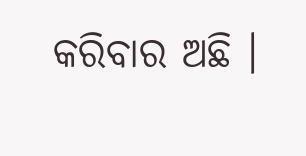କରିବାର ଅଛି ।